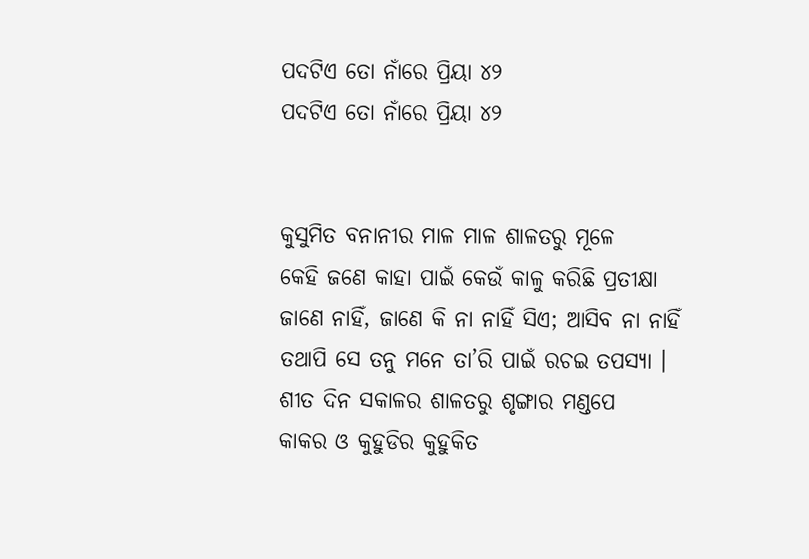ପଦଟିଏ ତୋ ନାଁରେ ପ୍ରିୟା ୪୨
ପଦଟିଏ ତୋ ନାଁରେ ପ୍ରିୟା ୪୨


କୁସୁମିତ ବନାନୀର ମାଳ ମାଳ ଶାଳତରୁ ମୂଳେ
କେହି ଜଣେ କାହା ପାଇଁ କେଉଁ କାଳୁ କରିଛି ପ୍ରତୀକ୍ଷା
ଜାଣେ ନାହିଁ, ଜାଣେ କି ନା ନାହିଁ ସିଏ; ଆସିବ ନା ନାହିଁ
ତଥାପି ସେ ତନୁ ମନେ ତା’ରି ପାଇଁ ରଚଇ ତପସ୍ୟା ।
ଶୀତ ଦିନ ସକାଳର ଶାଳତରୁ ଶୃଙ୍ଗାର ମଣ୍ଡପେ
କାକର ଓ କୁହୁଡିର କୁହୁକିତ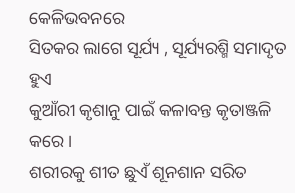କେଳିଭବନରେ
ସିତକର ଲାଗେ ସୂର୍ଯ୍ୟ , ସୂର୍ଯ୍ୟରଶ୍ମି ସମାଦୃତ ହୁଏ
କୁଆଁରୀ କୃଶାନୁ ପାଇଁ କଳାବନ୍ତ କୃତାଞ୍ଜଳି କରେ ।
ଶରୀରକୁ ଶୀତ ଛୁଏଁ ଶୂନଶାନ ସରିତ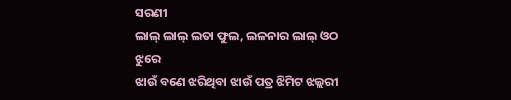ସରଣୀ
ଲାଲ୍ ଲାଲ୍ ଲତା ଫୁଲ, ଲଳନାର ଲାଲ୍ ଓଠ ଝୁରେ
ଝାଉଁ ବଣେ ଝରିଥିବା ଝାଉଁ ପତ୍ର ଝିମିଟ ଝଲ୍ଲରୀ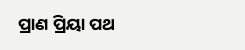ପ୍ରାଣ ପ୍ରିୟା ପଥ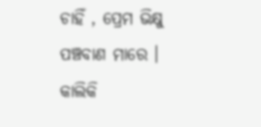ଚାହିଁ , ପ୍ରେମ ଭିକ୍ଷୁ ପଞ୍ଚବାଣ ମାରେ ।
କାଲିକି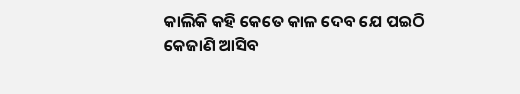କାଲିକି କହି କେତେ କାଳ ଦେବ ଯେ ପଇଠି
କେଜାଣି ଆସିବ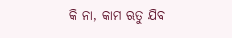କି ନା, କାମ ଋତୁ ଯିବ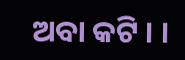ଅବା କଟି । ।